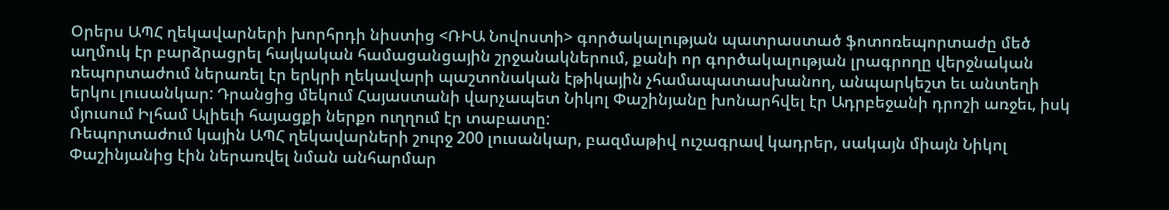Օրերս ԱՊՀ ղեկավարների խորհրդի նիստից <ՌԻԱ Նովոստի> գործակալության պատրաստած ֆոտոռեպորտաժը մեծ աղմուկ էր բարձրացրել հայկական համացանցային շրջանակներում, քանի որ գործակալության լրագրողը վերջնական ռեպորտաժում ներառել էր երկրի ղեկավարի պաշտոնական էթիկային չհամապատասխանող, անպարկեշտ եւ անտեղի երկու լուսանկար: Դրանցից մեկում Հայաստանի վարչապետ Նիկոլ Փաշինյանը խոնարհվել էր Ադրբեջանի դրոշի առջեւ, իսկ մյուսում Իլհամ Ալիեւի հայացքի ներքո ուղղում էր տաբատը:
Ռեպորտաժում կային ԱՊՀ ղեկավարների շուրջ 200 լուսանկար, բազմաթիվ ուշագրավ կադրեր, սակայն միայն Նիկոլ Փաշինյանից էին ներառվել նման անհարմար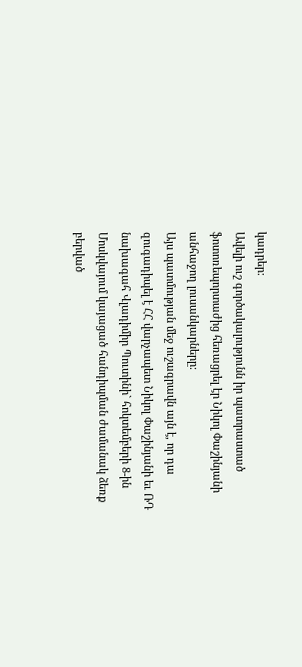կադրեր:
Ավելի ուշ գործակալությունն իր պատրաստած ֆոտոռեպորտաժից հեռացրել էր Նիկոլ Փաշինյանի անհաջող լուսանկարները:
Այս պատմության մեջ ուշագրավն այն է, որ դա զուգադիպել է ՀՀ վարչապետ Նիկոլ Փաշինյանի եւ ՌԴ նախագահ Վլադիմիր Պուտինի` հոկտեմբերի 8-ին Մոսկվայում կայացած հանդիպման ժամանակ ձեռք բերված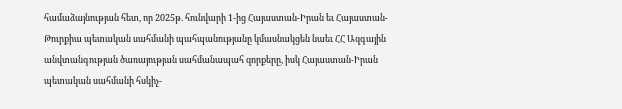համաձայնության հետ, որ 2025թ. հունվարի 1-ից Հայաստան-Իրան եւ Հայաստան-Թուրքիա պետական սահմանի պահպանությանը կմասնակցեն նաեւ ՀՀ Ազգային անվտանգության ծառայության սահմանապահ զորքերը, իսկ Հայաստան-Իրան պետական սահմանի հսկիչ-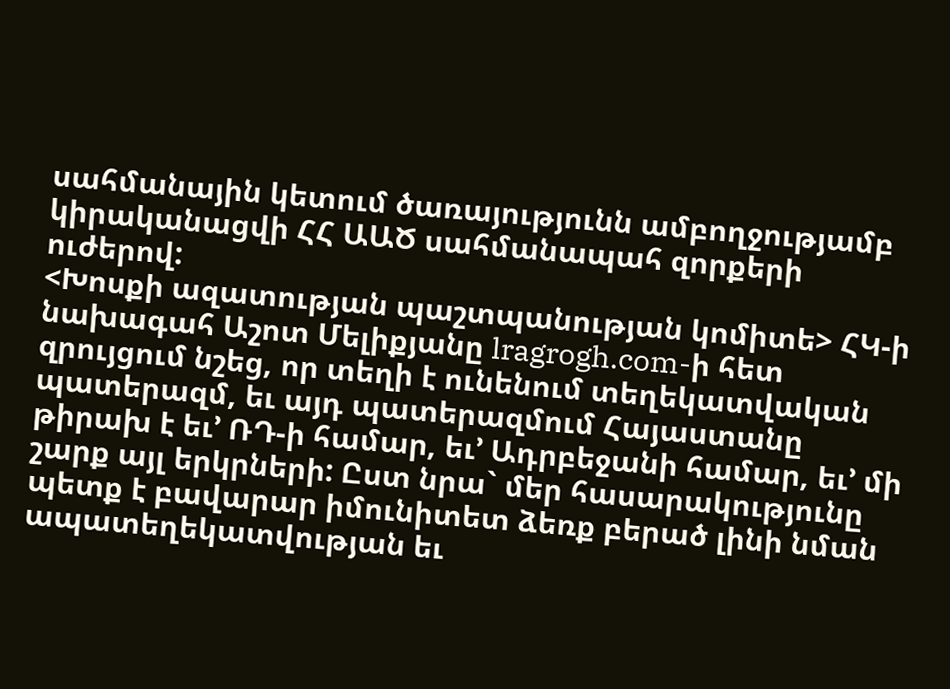սահմանային կետում ծառայությունն ամբողջությամբ կիրականացվի ՀՀ ԱԱԾ սահմանապահ զորքերի ուժերով:
<Խոսքի ազատության պաշտպանության կոմիտե> ՀԿ-ի նախագահ Աշոտ Մելիքյանը lragrogh.com-ի հետ զրույցում նշեց, որ տեղի է ունենում տեղեկատվական պատերազմ, եւ այդ պատերազմում Հայաստանը թիրախ է եւ’ ՌԴ-ի համար, եւ’ Ադրբեջանի համար, եւ’ մի շարք այլ երկրների: Ըստ նրա` մեր հասարակությունը պետք է բավարար իմունիտետ ձեռք բերած լինի նման ապատեղեկատվության եւ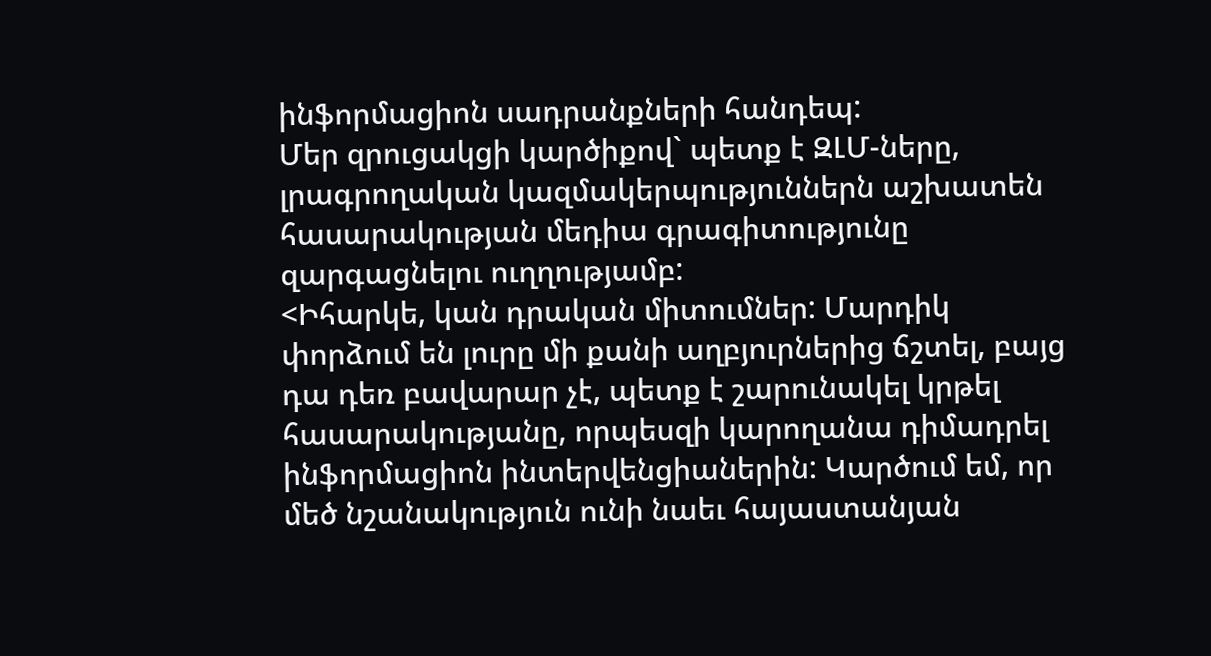ինֆորմացիոն սադրանքների հանդեպ:
Մեր զրուցակցի կարծիքով` պետք է ԶԼՄ-ները, լրագրողական կազմակերպություններն աշխատեն հասարակության մեդիա գրագիտությունը զարգացնելու ուղղությամբ:
<Իհարկե, կան դրական միտումներ: Մարդիկ փորձում են լուրը մի քանի աղբյուրներից ճշտել, բայց դա դեռ բավարար չէ, պետք է շարունակել կրթել հասարակությանը, որպեսզի կարողանա դիմադրել ինֆորմացիոն ինտերվենցիաներին: Կարծում եմ, որ մեծ նշանակություն ունի նաեւ հայաստանյան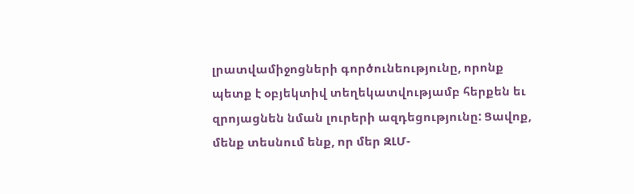լրատվամիջոցների գործունեությունը, որոնք պետք է օբյեկտիվ տեղեկատվությամբ հերքեն եւ զրոյացնեն նման լուրերի ազդեցությունը: Ցավոք, մենք տեսնում ենք, որ մեր ԶԼՄ-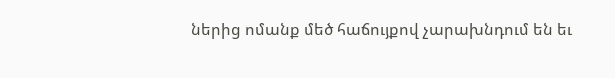ներից ոմանք մեծ հաճույքով չարախնդում են եւ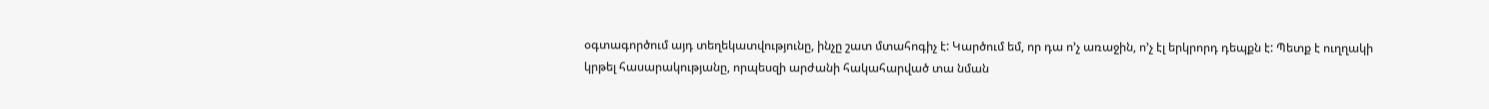օգտագործում այդ տեղեկատվությունը, ինչը շատ մտահոգիչ է: Կարծում եմ, որ դա ո’չ առաջին, ո’չ էլ երկրորդ դեպքն է: Պետք է ուղղակի կրթել հասարակությանը, որպեսզի արժանի հակահարված տա նման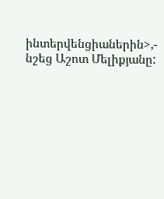ինտերվենցիաներին>,- նշեց Աշոտ Մելիքյանը: